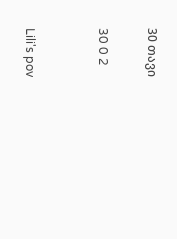30 თავი

30 0 2


Lili's pov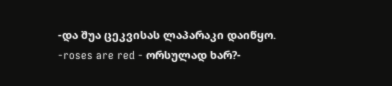-და შუა ცეკვისას ლაპარაკი დაიწყო.
-roses are red - ორსულად ხარ?-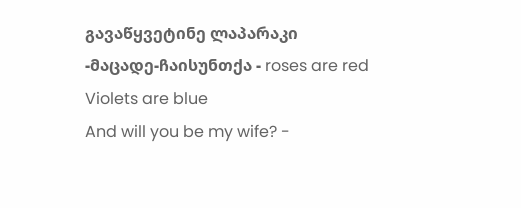გავაწყვეტინე ლაპარაკი
-მაცადე-ჩაისუნთქა - roses are red
Violets are blue
And will you be my wife? -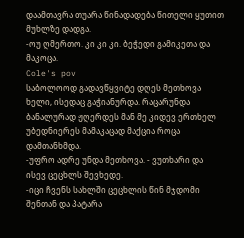დაამთავრა თუარა წინადადება წითელი ყუთით მუხლზე დადგა.
-ოუ ღმერთო. კი კი კი. ბეჭედი გამიკეთა და მაკოცა.
Cole's pov
საბოლოოდ გადავწყვიტე დღეს მეთხოვა ხელი, ისედაც გაჭიანურდა. რაცარუნდა ბანალურად ჟღერდეს მან მე კიდევ ერთხელ უბედნიერეს მამაკაცად მაქცია როცა დამთანხმდა.
-უფრო ადრე უნდა მეთხოვა. - ვუთხარი და ისევ ცეცხლს შევხედე.
-იცი ჩვენს სახლში ცეცხლის წინ მჯდომი შენთან და პატარა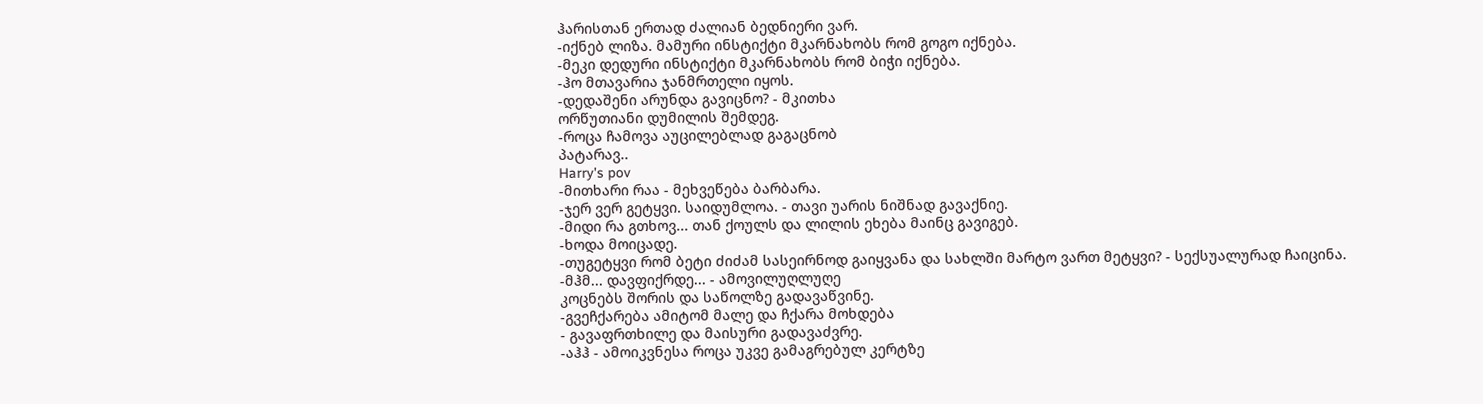ჰარისთან ერთად ძალიან ბედნიერი ვარ.
-იქნებ ლიზა. მამური ინსტიქტი მკარნახობს რომ გოგო იქნება.
-მეკი დედური ინსტიქტი მკარნახობს რომ ბიჭი იქნება.
-ჰო მთავარია ჯანმრთელი იყოს.
-დედაშენი არუნდა გავიცნო? - მკითხა
ორწუთიანი დუმილის შემდეგ.
-როცა ჩამოვა აუცილებლად გაგაცნობ
პატარავ..
Harry's pov
-მითხარი რაა - მეხვეწება ბარბარა.
-ჯერ ვერ გეტყვი. საიდუმლოა. - თავი უარის ნიშნად გავაქნიე.
-მიდი რა გთხოვ... თან ქოულს და ლილის ეხება მაინც გავიგებ.
-ხოდა მოიცადე.
-თუგეტყვი რომ ბეტი ძიძამ სასეირნოდ გაიყვანა და სახლში მარტო ვართ მეტყვი? - სექსუალურად ჩაიცინა.
-მჰმ... დავფიქრდე... - ამოვილუღლუღე
კოცნებს შორის და საწოლზე გადავაწვინე.
-გვეჩქარება ამიტომ მალე და ჩქარა მოხდება
- გავაფრთხილე და მაისური გადავაძვრე.
-აჰჰ - ამოიკვნესა როცა უკვე გამაგრებულ კერტზე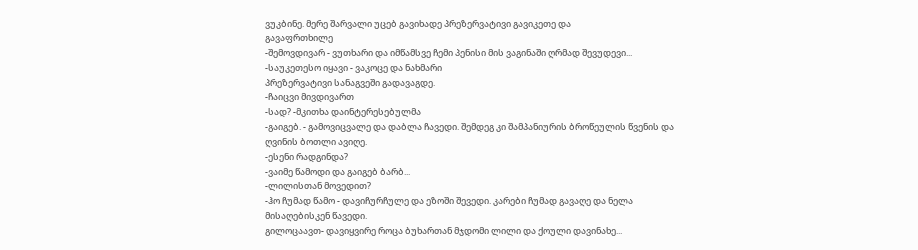ვუკბინე. მერე შარვალი უცებ გავიხადე პრეზერვატივი გავიკეთე და
გავაფრთხილე
-შემოვდივარ - ვუთხარი და იმწამსვე ჩემი პენისი მის ვაგინაში ღრმად შევუდევი...
-საუკეთესო იყავი - ვაკოცე და ნახმარი
პრეზერვატივი სანაგვეში გადავაგდე.
-ჩაიცვი მივდივართ
-სად? -მკითხა დაინტერესებულმა
-გაიგებ. - გამოვიცვალე და დაბლა ჩავედი. შემდეგ კი შამპანიურის ბროწეულის წვენის და ღვინის ბოთლი ავიღე.
-ესენი რადგინდა?
-ვაიმე წამოდი და გაიგებ ბარბ...
-ლილისთან მოვედით?
-ჰო ჩუმად წამო - დავიჩურჩულე და ეზოში შევედი. კარები ჩუმად გავაღე და ნელა მისაღებისკენ წავედი.
გილოცაავთ- დავიყვირე როცა ბუხართან მჯდომი ლილი და ქოული დავინახე...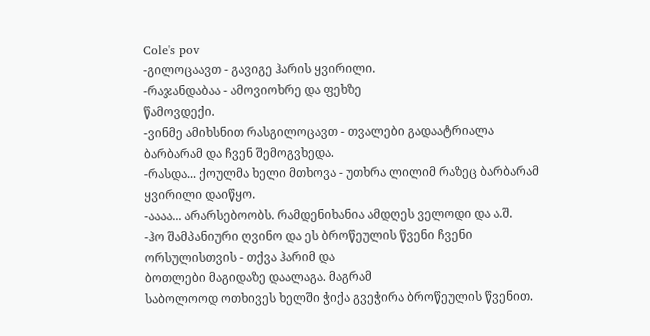Cole's pov
-გილოცაავთ - გავიგე ჰარის ყვირილი.
-რაჯანდაბაა - ამოვიოხრე და ფეხზე
წამოვდექი.
-ვინმე ამიხსნით რასგილოცავთ - თვალები გადაატრიალა ბარბარამ და ჩვენ შემოგვხედა.
-რასდა... ქოულმა ხელი მთხოვა - უთხრა ლილიმ რაზეც ბარბარამ ყვირილი დაიწყო.
-აააა... არარსებოობს. რამდენიხანია ამდღეს ველოდი და ა.შ.
-ჰო შამპანიური ღვინო და ეს ბროწეულის წვენი ჩვენი ორსულისთვის - თქვა ჰარიმ და
ბოთლები მაგიდაზე დაალაგა. მაგრამ
საბოლოოდ ოთხივეს ხელში ჭიქა გვეჭირა ბროწეულის წვენით.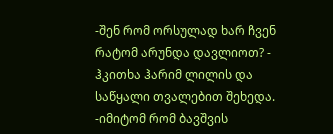-შენ რომ ორსულად ხარ ჩვენ რატომ არუნდა დავლიოთ? - ჰკითხა ჰარიმ ლილის და საწყალი თვალებით შეხედა.
-იმიტომ რომ ბავშვის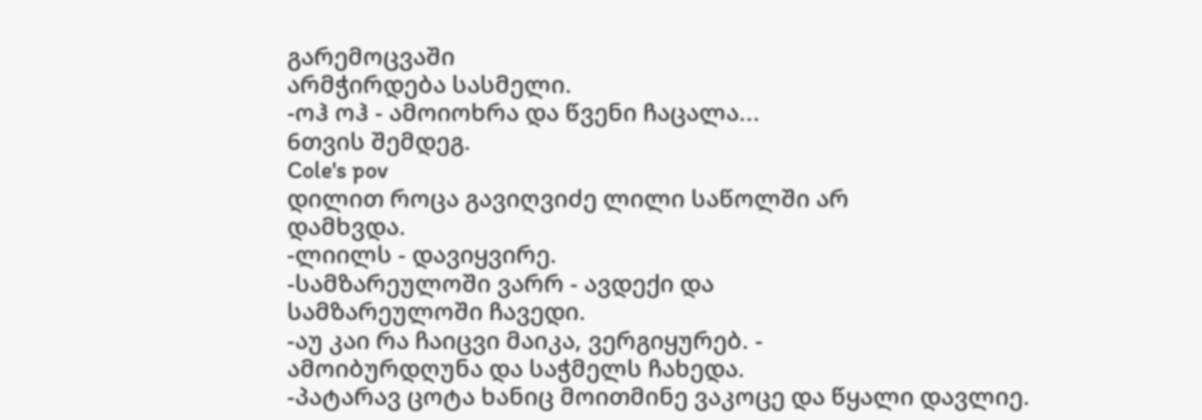გარემოცვაში
არმჭირდება სასმელი.
-ოჰ ოჰ - ამოიოხრა და წვენი ჩაცალა...
6თვის შემდეგ.
Cole's pov
დილით როცა გავიღვიძე ლილი საწოლში არ
დამხვდა.
-ლიილს - დავიყვირე.
-სამზარეულოში ვარრ - ავდექი და
სამზარეულოში ჩავედი.
-აუ კაი რა ჩაიცვი მაიკა, ვერგიყურებ. -
ამოიბურდღუნა და საჭმელს ჩახედა.
-პატარავ ცოტა ხანიც მოითმინე ვაკოცე და წყალი დავლიე.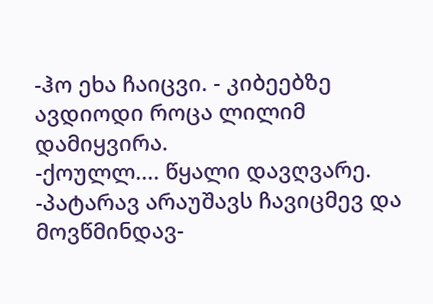-ჰო ეხა ჩაიცვი. - კიბეებზე ავდიოდი როცა ლილიმ დამიყვირა.
-ქოულლ.... წყალი დავღვარე.
-პატარავ არაუშავს ჩავიცმევ და მოვწმინდავ-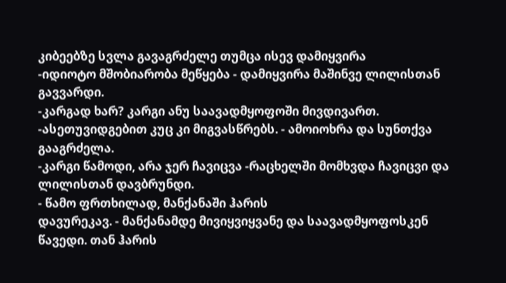კიბეებზე სვლა გავაგრძელე თუმცა ისევ დამიყვირა
-იდიოტო მშობიარობა მეწყება - დამიყვირა მაშინვე ლილისთან გავვარდი.
-კარგად ხარ? კარგი ანუ საავადმყოფოში მივდივართ.
-ასეთუვიდგებით კუც კი მიგვასწრებს. - ამოიოხრა და სუნთქვა გააგრძელა.
-კარგი წამოდი, არა ჯერ ჩავიცვა -რაცხელში მომხვდა ჩავიცვი და ლილისთან დავბრუნდი.
- წამო ფრთხილად, მანქანაში ჰარის
დავურეკავ. - მანქანამდე მივიყვიყვანე და საავადმყოფოსკენ წავედი. თან ჰარის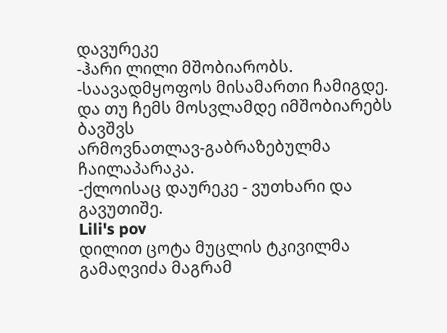დავურეკე
-ჰარი ლილი მშობიარობს.
-საავადმყოფოს მისამართი ჩამიგდე. და თუ ჩემს მოსვლამდე იმშობიარებს ბავშვს
არმოვნათლავ-გაბრაზებულმა ჩაილაპარაკა.
-ქლოისაც დაურეკე - ვუთხარი და გავუთიშე.
Lili's pov
დილით ცოტა მუცლის ტკივილმა გამაღვიძა მაგრამ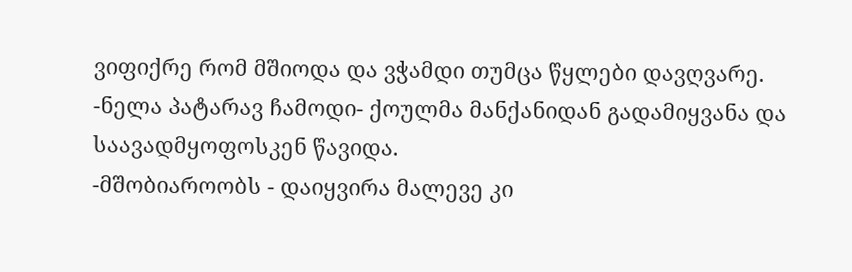ვიფიქრე რომ მშიოდა და ვჭამდი თუმცა წყლები დავღვარე.
-ნელა პატარავ ჩამოდი- ქოულმა მანქანიდან გადამიყვანა და საავადმყოფოსკენ წავიდა.
-მშობიაროობს - დაიყვირა მალევე კი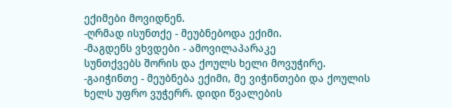ექიმები მოვიდნენ.
-ღრმად ისუნთქე - მეუბნებოდა ექიმი.
-მაგდენს ვხვდები - ამოვილაპარაკე
სუნთქვებს შორის და ქოულს ხელი მოვუჭირე.
-გაიჭინთე - მეუბნება ექიმი, მე ვიჭინთები და ქოულის ხელს უფრო ვუჭერრ. დიდი წვალების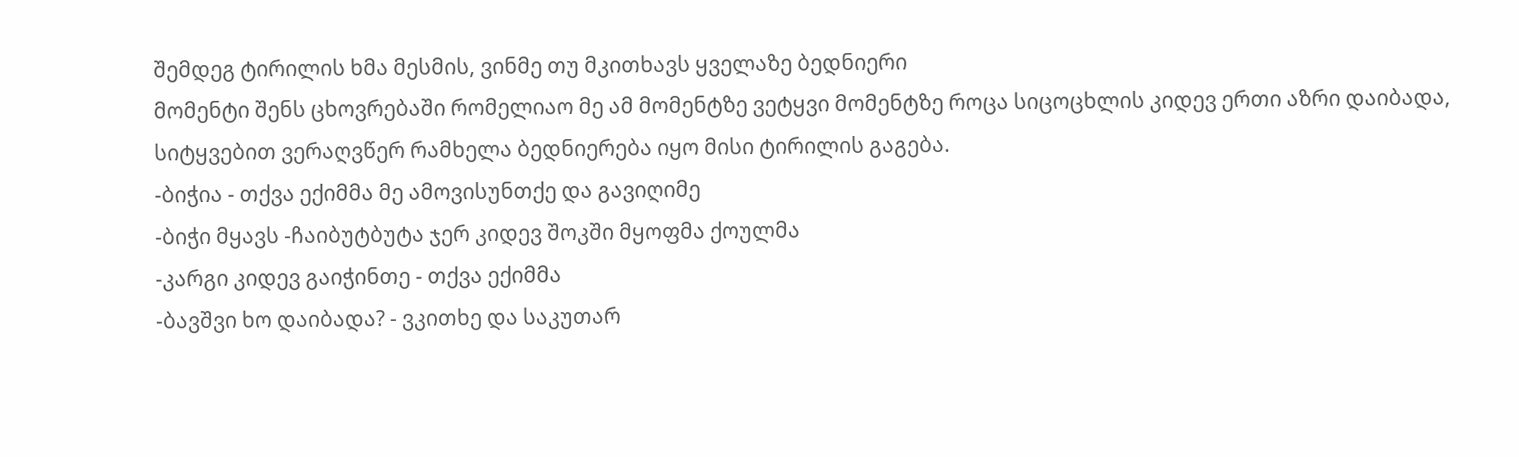შემდეგ ტირილის ხმა მესმის, ვინმე თუ მკითხავს ყველაზე ბედნიერი
მომენტი შენს ცხოვრებაში რომელიაო მე ამ მომენტზე ვეტყვი მომენტზე როცა სიცოცხლის კიდევ ერთი აზრი დაიბადა, სიტყვებით ვერაღვწერ რამხელა ბედნიერება იყო მისი ტირილის გაგება.
-ბიჭია - თქვა ექიმმა მე ამოვისუნთქე და გავიღიმე
-ბიჭი მყავს -ჩაიბუტბუტა ჯერ კიდევ შოკში მყოფმა ქოულმა
-კარგი კიდევ გაიჭინთე - თქვა ექიმმა
-ბავშვი ხო დაიბადა? - ვკითხე და საკუთარ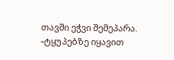თავში ეჭვი შემეპარა.
-ტყუპებზე იყავით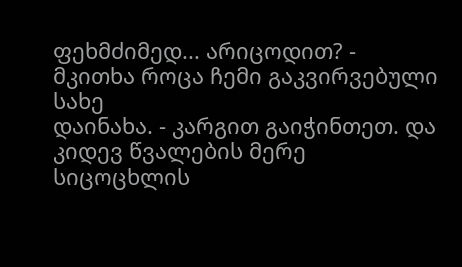ფეხმძიმედ... არიცოდით? -
მკითხა როცა ჩემი გაკვირვებული სახე
დაინახა. - კარგით გაიჭინთეთ. და კიდევ წვალების მერე სიცოცხლის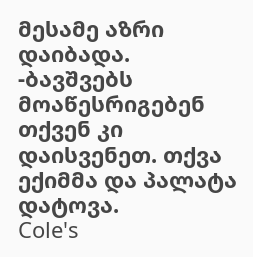მესამე აზრი დაიბადა.
-ბავშვებს მოაწესრიგებენ თქვენ კი
დაისვენეთ. თქვა ექიმმა და პალატა დატოვა.
Cole's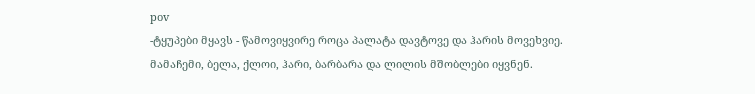pov
-ტყუპები მყავს - წამოვიყვირე როცა პალატა დავტოვე და ჰარის მოვეხვიე.
მამაჩემი, ბელა, ქლოი, ჰარი, ბარბარა და ლილის მშობლები იყვნენ.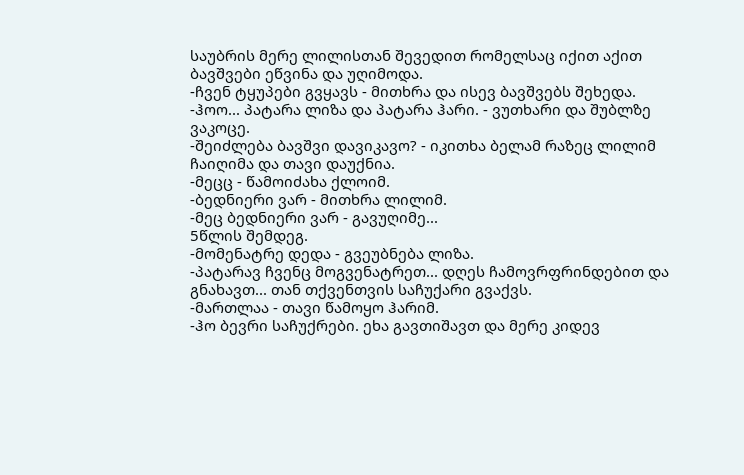საუბრის მერე ლილისთან შევედით რომელსაც იქით აქით ბავშვები ეწვინა და უღიმოდა.
-ჩვენ ტყუპები გვყავს - მითხრა და ისევ ბავშვებს შეხედა.
-ჰოო... პატარა ლიზა და პატარა ჰარი. - ვუთხარი და შუბლზე ვაკოცე.
-შეიძლება ბავშვი დავიკავო? - იკითხა ბელამ რაზეც ლილიმ ჩაიღიმა და თავი დაუქნია.
-მეცც - წამოიძახა ქლოიმ.
-ბედნიერი ვარ - მითხრა ლილიმ.
-მეც ბედნიერი ვარ - გავუღიმე...
5წლის შემდეგ.
-მომენატრე დედა - გვეუბნება ლიზა.
-პატარავ ჩვენც მოგვენატრეთ... დღეს ჩამოვრფრინდებით და გნახავთ... თან თქვენთვის საჩუქარი გვაქვს.
-მართლაა - თავი წამოყო ჰარიმ.
-ჰო ბევრი საჩუქრები. ეხა გავთიშავთ და მერე კიდევ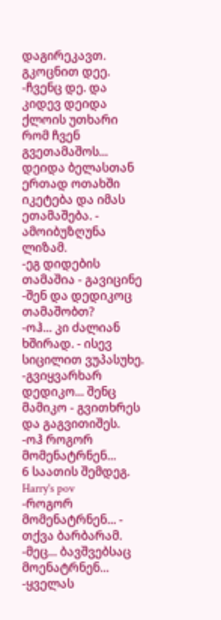დაგირეკავთ. გკოცნით დეე.
-ჩვენც დე. და კიდევ დეიდა ქლოის უთხარი რომ ჩვენ გვეთამაშოს... დეიდა ბელასთან ერთად ოთახში იკეტება და იმას ეთამაშება. - ამოიბუზღუნა ლიზამ.
-ეგ დიდების თამაშია - გავიცინე
-შენ და დედიკოც თამაშობთ?
-ოჰ... კი ძალიან ხშირად. - ისევ სიცილით ვუპასუხე.
-გვიყვარხარ დედიკო... შენც მამიკო - გვითხრეს და გაგვითიშეს.
-ოჰ როგორ მომენატრნენ...
6 საათის შემდეგ.
Harry's pov
-როგორ მომენატრნენ... - თქვა ბარბარამ.
-მეც... ბავშვებსაც მოენატრნენ...
-ყველას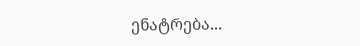ენატრება...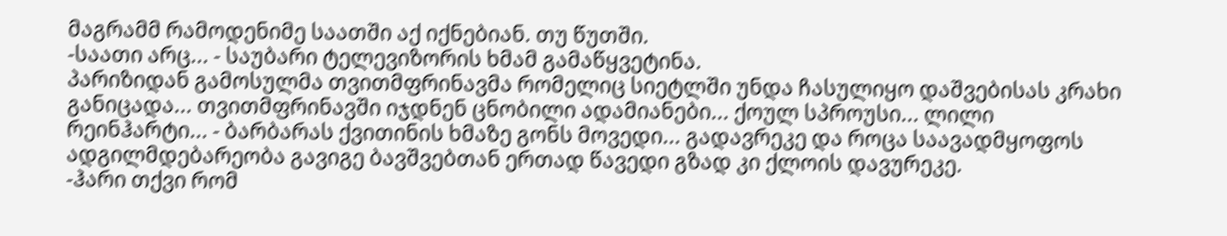მაგრამმ რამოდენიმე საათში აქ იქნებიან. თუ წუთში.
-საათი არც... - საუბარი ტელევიზორის ხმამ გამაწყვეტინა.
პარიზიდან გამოსულმა თვითმფრინავმა რომელიც სიეტლში უნდა ჩასულიყო დაშვებისას კრახი განიცადა... თვითმფრინავში იჯდნენ ცნობილი ადამიანები... ქოულ სპროუსი... ლილი რეინჰარტი... - ბარბარას ქვითინის ხმაზე გონს მოვედი... გადავრეკე და როცა საავადმყოფოს ადგილმდებარეობა გავიგე ბავშვებთან ერთად წავედი გზად კი ქლოის დავურეკე.
-ჰარი თქვი რომ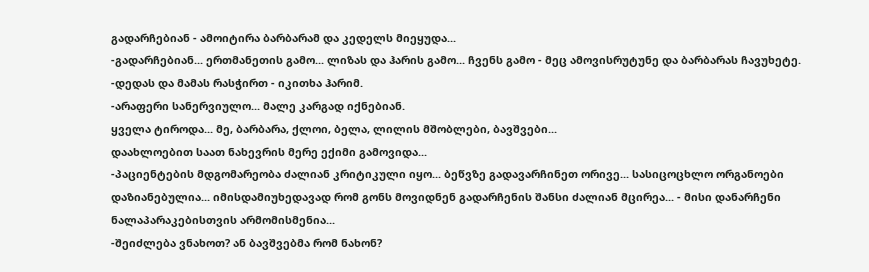გადარჩებიან - ამოიტირა ბარბარამ და კედელს მიეყუდა...
-გადარჩებიან... ერთმანეთის გამო... ლიზას და ჰარის გამო... ჩვენს გამო - მეც ამოვისრუტუნე და ბარბარას ჩავუხეტე.
-დედას და მამას რასჭირთ - იკითხა ჰარიმ.
-არაფერი სანერვიულო... მალე კარგად იქნებიან.
ყველა ტიროდა... მე, ბარბარა, ქლოი, ბელა, ლილის მშობლები, ბავშვები...
დაახლოებით საათ ნახევრის მერე ექიმი გამოვიდა...
-პაციენტების მდგომარეობა ძალიან კრიტიკული იყო... ბეწვზე გადავარჩინეთ ორივე... სასიცოცხლო ორგანოები დაზიანებულია... იმისდამიუხედავად რომ გონს მოვიდნენ გადარჩენის შანსი ძალიან მცირეა... - მისი დანარჩენი ნალაპარაკებისთვის არმომისმენია...
-შეიძლება ვნახოთ? ან ბავშვებმა რომ ნახონ?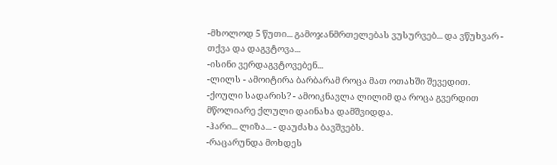-მხოლოდ 5 წუთი... გამოჯანმრთელებას ვუსურვებ... და ვწუხვარ - თქვა და დაგვტოვა...
-ისინი ვერდაგვტოვებენ...
-ლილს - ამოიტირა ბარბარამ როცა მათ ოთახში შევედით.
-ქოული სადარის? - ამოიკნავლა ლილიმ და როცა გვერდით მწოლიარე ქლული დაინახა დამშვიდდა.
-ჰარი... ლიზა... - დაუძახა ბავშვებს.
-რაცარუნდა მოხდეს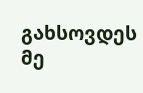გახსოვდეს მე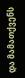და მამათქვენს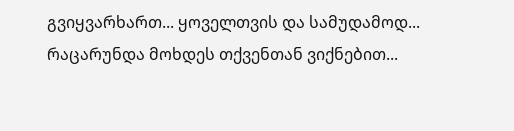გვიყვარხართ... ყოველთვის და სამუდამოდ... რაცარუნდა მოხდეს თქვენთან ვიქნებით...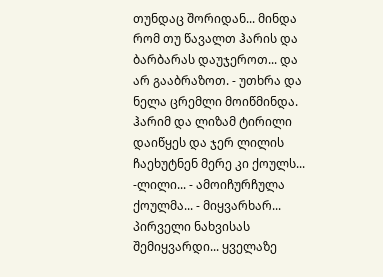თუნდაც შორიდან... მინდა რომ თუ წავალთ ჰარის და ბარბარას დაუჯეროთ... და არ გააბრაზოთ. - უთხრა და ნელა ცრემლი მოიწმინდა. ჰარიმ და ლიზამ ტირილი დაიწყეს და ჯერ ლილის ჩაეხუტნენ მერე კი ქოულს...
-ლილი... - ამოიჩურჩულა ქოულმა... - მიყვარხარ... პირველი ნახვისას შემიყვარდი... ყველაზე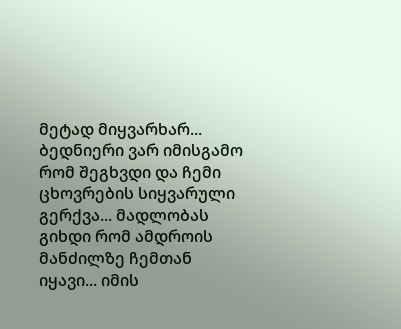მეტად მიყვარხარ... ბედნიერი ვარ იმისგამო რომ შეგხვდი და ჩემი ცხოვრების სიყვარული გერქვა... მადლობას გიხდი რომ ამდროის მანძილზე ჩემთან იყავი... იმის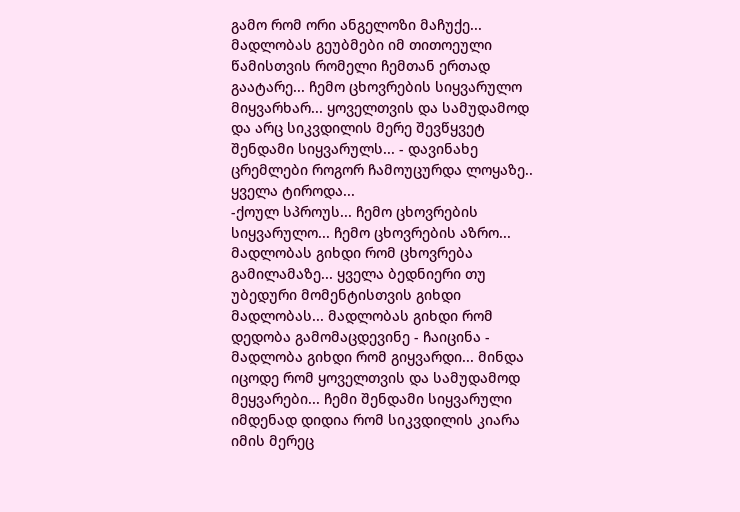გამო რომ ორი ანგელოზი მაჩუქე... მადლობას გეუბმები იმ თითოეული წამისთვის რომელი ჩემთან ერთად გაატარე... ჩემო ცხოვრების სიყვარულო მიყვარხარ... ყოველთვის და სამუდამოდ და არც სიკვდილის მერე შევწყვეტ შენდამი სიყვარულს... - დავინახე ცრემლები როგორ ჩამოუცურდა ლოყაზე.. ყველა ტიროდა...
-ქოულ სპროუს... ჩემო ცხოვრების სიყვარულო... ჩემო ცხოვრების აზრო... მადლობას გიხდი რომ ცხოვრება გამილამაზე... ყველა ბედნიერი თუ უბედური მომენტისთვის გიხდი მადლობას... მადლობას გიხდი რომ დედობა გამომაცდევინე - ჩაიცინა - მადლობა გიხდი რომ გიყვარდი... მინდა იცოდე რომ ყოველთვის და სამუდამოდ მეყვარები... ჩემი შენდამი სიყვარული იმდენად დიდია რომ სიკვდილის კიარა იმის მერეც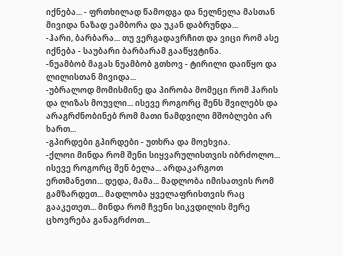იქნება... - ფრთხილად წამოდგა და ნელნელა მასთან მივიდა ნაზად ეამბორა და უკან დაბრუნდა...
-ჰარი, ბარბარა... თუ ვერგადავრჩით და ვიცი რომ ასე იქნება - საუბარი ბარბარამ გააწყვტინა.
-ნუამბობ მაგას ნუამბობ გთხოვ - ტირილი დაიწყო და ლილისთან მივიდა...
-უბრალოდ მომისმინე და პირობა მომეცი რომ ჰარის და ლიზას მოუვლი... ისევე როგორც შენს შვილებს და არაგრძნობინებ რომ მათი ნამდვილი მშობლები არ ხართ...
-გპირდები გპირდები - უთხრა და მოეხვია.
-ქლოი მინდა რომ შენი სიყვარულისთვის იბრძოლო... ისევე როგორც შენ ბელა... არდაკარგოთ ერთმანეთი... დედა, მამა... მადლობა იმისათვის რომ გამზარდეთ... მადლობა ყველაფრისთვის რაც გააკეთეთ... მინდა რომ ჩვენი სიკვდილის მერე ცხოვრება განაგრძოთ...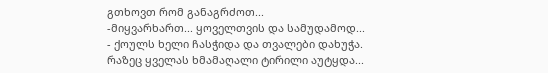გთხოვთ რომ განაგრძოთ...
-მიყვარხართ... ყოველთვის და სამუდამოდ... - ქოულს ხელი ჩასჭიდა და თვალები დახუჭა. რაზეც ყველას ხმამაღალი ტირილი აუტყდა...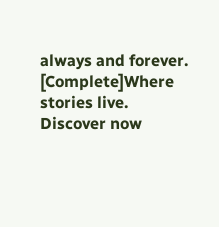always and forever. [Complete]Where stories live. Discover now